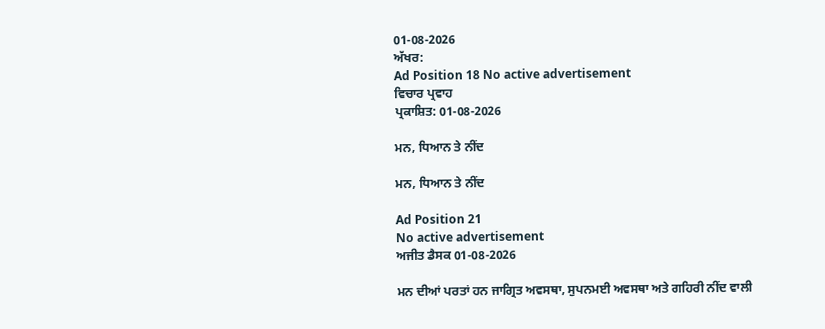01-08-2026
ਅੱਖਰ:
Ad Position 18 No active advertisement
ਵਿਚਾਰ ਪ੍ਰਵਾਹ
ਪ੍ਰਕਾਸ਼ਿਤ: 01-08-2026

ਮਨ, ਧਿਆਨ ਤੇ ਨੀਂਦ

ਮਨ, ਧਿਆਨ ਤੇ ਨੀਂਦ

Ad Position 21
No active advertisement
ਅਜੀਤ ਡੈਸਕ 01-08-2026

ਮਨ ਦੀਆਂ ਪਰਤਾਂ ਹਨ ਜਾਗ੍ਰਿਤ ਅਵਸਥਾ, ਸੁਪਨਮਈ ਅਵਸਥਾ ਅਤੇ ਗਹਿਰੀ ਨੀਂਦ ਵਾਲੀ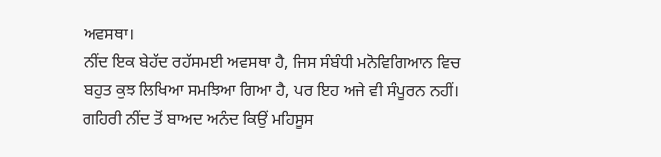ਅਵਸਥਾ।
ਨੀਂਦ ਇਕ ਬੇਹੱਦ ਰਹੱਸਮਈ ਅਵਸਥਾ ਹੈ, ਜਿਸ ਸੰਬੰਧੀ ਮਨੋਵਿਗਿਆਨ ਵਿਚ ਬਹੁਤ ਕੁਝ ਲਿਖਿਆ ਸਮਝਿਆ ਗਿਆ ਹੈ, ਪਰ ਇਹ ਅਜੇ ਵੀ ਸੰਪੂਰਨ ਨਹੀਂ। ਗਹਿਰੀ ਨੀਂਦ ਤੋਂ ਬਾਅਦ ਅਨੰਦ ਕਿਉਂ ਮਹਿਸੂਸ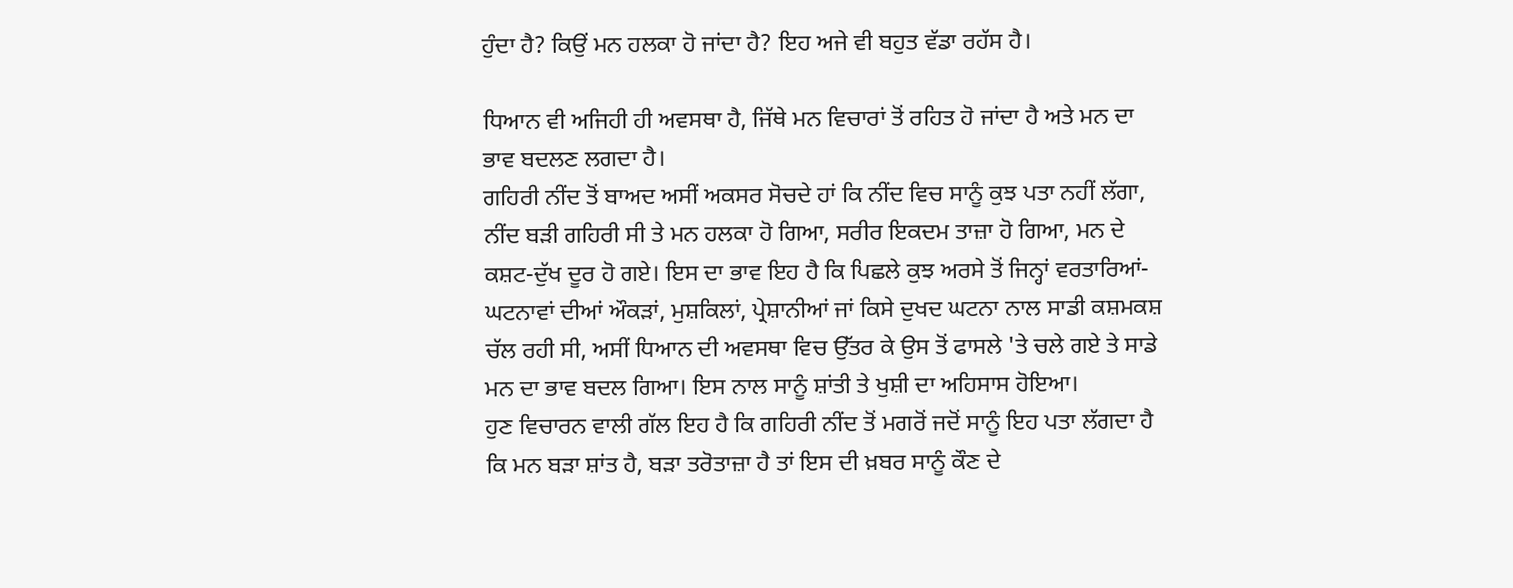ਹੁੰਦਾ ਹੈ? ਕਿਉਂ ਮਨ ਹਲਕਾ ਹੋ ਜਾਂਦਾ ਹੈ? ਇਹ ਅਜੇ ਵੀ ਬਹੁਤ ਵੱਡਾ ਰਹੱਸ ਹੈ।

ਧਿਆਨ ਵੀ ਅਜਿਹੀ ਹੀ ਅਵਸਥਾ ਹੈ, ਜਿੱਥੇ ਮਨ ਵਿਚਾਰਾਂ ਤੋਂ ਰਹਿਤ ਹੋ ਜਾਂਦਾ ਹੈ ਅਤੇ ਮਨ ਦਾ ਭਾਵ ਬਦਲਣ ਲਗਦਾ ਹੈ।
ਗਹਿਰੀ ਨੀਂਦ ਤੋਂ ਬਾਅਦ ਅਸੀਂ ਅਕਸਰ ਸੋਚਦੇ ਹਾਂ ਕਿ ਨੀਂਦ ਵਿਚ ਸਾਨੂੰ ਕੁਝ ਪਤਾ ਨਹੀਂ ਲੱਗਾ, ਨੀਂਦ ਬੜੀ ਗਹਿਰੀ ਸੀ ਤੇ ਮਨ ਹਲਕਾ ਹੋ ਗਿਆ, ਸਰੀਰ ਇਕਦਮ ਤਾਜ਼ਾ ਹੋ ਗਿਆ, ਮਨ ਦੇ ਕਸ਼ਟ-ਦੁੱਖ ਦੂਰ ਹੋ ਗਏ। ਇਸ ਦਾ ਭਾਵ ਇਹ ਹੈ ਕਿ ਪਿਛਲੇ ਕੁਝ ਅਰਸੇ ਤੋਂ ਜਿਨ੍ਹਾਂ ਵਰਤਾਰਿਆਂ-ਘਟਨਾਵਾਂ ਦੀਆਂ ਔਕੜਾਂ, ਮੁਸ਼ਕਿਲਾਂ, ਪ੍ਰੇਸ਼ਾਨੀਆਂ ਜਾਂ ਕਿਸੇ ਦੁਖਦ ਘਟਨਾ ਨਾਲ ਸਾਡੀ ਕਸ਼ਮਕਸ਼ ਚੱਲ ਰਹੀ ਸੀ, ਅਸੀਂ ਧਿਆਨ ਦੀ ਅਵਸਥਾ ਵਿਚ ਉੱਤਰ ਕੇ ਉਸ ਤੋਂ ਫਾਸਲੇ 'ਤੇ ਚਲੇ ਗਏ ਤੇ ਸਾਡੇ ਮਨ ਦਾ ਭਾਵ ਬਦਲ ਗਿਆ। ਇਸ ਨਾਲ ਸਾਨੂੰ ਸ਼ਾਂਤੀ ਤੇ ਖੁਸ਼ੀ ਦਾ ਅਹਿਸਾਸ ਹੋਇਆ।
ਹੁਣ ਵਿਚਾਰਨ ਵਾਲੀ ਗੱਲ ਇਹ ਹੈ ਕਿ ਗਹਿਰੀ ਨੀਂਦ ਤੋਂ ਮਗਰੋਂ ਜਦੋਂ ਸਾਨੂੰ ਇਹ ਪਤਾ ਲੱਗਦਾ ਹੈ ਕਿ ਮਨ ਬੜਾ ਸ਼ਾਂਤ ਹੈ, ਬੜਾ ਤਰੋਤਾਜ਼ਾ ਹੈ ਤਾਂ ਇਸ ਦੀ ਖ਼ਬਰ ਸਾਨੂੰ ਕੌਣ ਦੇ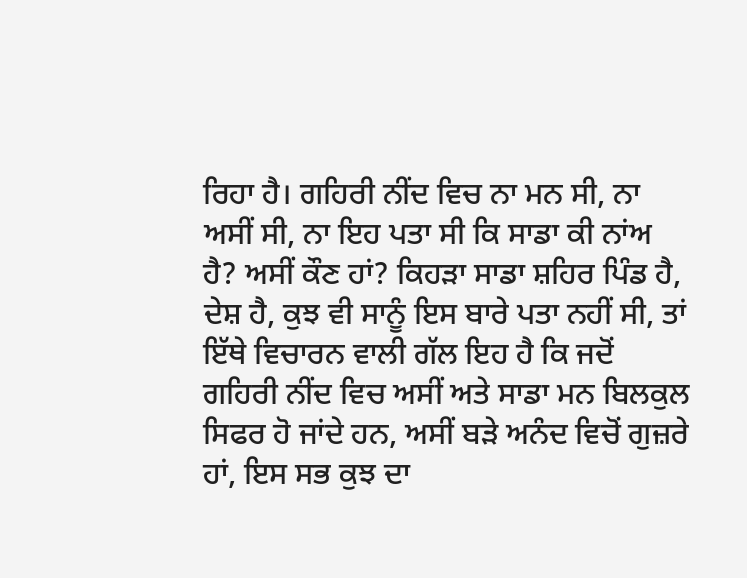ਰਿਹਾ ਹੈ। ਗਹਿਰੀ ਨੀਂਦ ਵਿਚ ਨਾ ਮਨ ਸੀ, ਨਾ ਅਸੀਂ ਸੀ, ਨਾ ਇਹ ਪਤਾ ਸੀ ਕਿ ਸਾਡਾ ਕੀ ਨਾਂਅ ਹੈ? ਅਸੀਂ ਕੌਣ ਹਾਂ? ਕਿਹੜਾ ਸਾਡਾ ਸ਼ਹਿਰ ਪਿੰਡ ਹੈ, ਦੇਸ਼ ਹੈ, ਕੁਝ ਵੀ ਸਾਨੂੰ ਇਸ ਬਾਰੇ ਪਤਾ ਨਹੀਂ ਸੀ, ਤਾਂ ਇੱਥੇ ਵਿਚਾਰਨ ਵਾਲੀ ਗੱਲ ਇਹ ਹੈ ਕਿ ਜਦੋਂ ਗਹਿਰੀ ਨੀਂਦ ਵਿਚ ਅਸੀਂ ਅਤੇ ਸਾਡਾ ਮਨ ਬਿਲਕੁਲ ਸਿਫਰ ਹੋ ਜਾਂਦੇ ਹਨ, ਅਸੀਂ ਬੜੇ ਅਨੰਦ ਵਿਚੋਂ ਗੁਜ਼ਰੇ ਹਾਂ, ਇਸ ਸਭ ਕੁਝ ਦਾ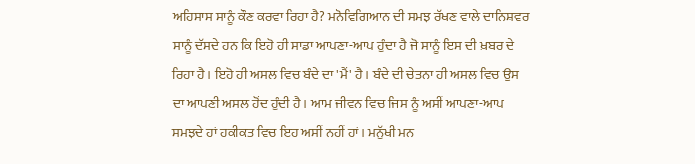ਅਹਿਸਾਸ ਸਾਨੂੰ ਕੌਣ ਕਰਵਾ ਰਿਹਾ ਹੈ? ਮਨੋਵਿਗਿਆਨ ਦੀ ਸਮਝ ਰੱਖਣ ਵਾਲੇ ਦਾਨਿਸ਼ਵਰ ਸਾਨੂੰ ਦੱਸਦੇ ਹਨ ਕਿ ਇਹੋ ਹੀ ਸਾਡਾ ਆਪਣਾ-ਆਪ ਹੁੰਦਾ ਹੈ ਜੋ ਸਾਨੂੰ ਇਸ ਦੀ ਖ਼ਬਰ ਦੇ ਰਿਹਾ ਹੈ। ਇਹੋ ਹੀ ਅਸਲ ਵਿਚ ਬੰਦੇ ਦਾ 'ਮੈਂ' ਹੈ। ਬੰਦੇ ਦੀ ਚੇਤਨਾ ਹੀ ਅਸਲ ਵਿਚ ਉਸ ਦਾ ਆਪਣੀ ਅਸਲ ਹੋਂਦ ਹੁੰਦੀ ਹੈ। ਆਮ ਜੀਵਨ ਵਿਚ ਜਿਸ ਨੂੰ ਅਸੀਂ ਆਪਣਾ-ਆਪ ਸਮਝਦੇ ਹਾਂ ਹਕੀਕਤ ਵਿਚ ਇਹ ਅਸੀਂ ਨਹੀਂ ਹਾਂ। ਮਨੁੱਖੀ ਮਨ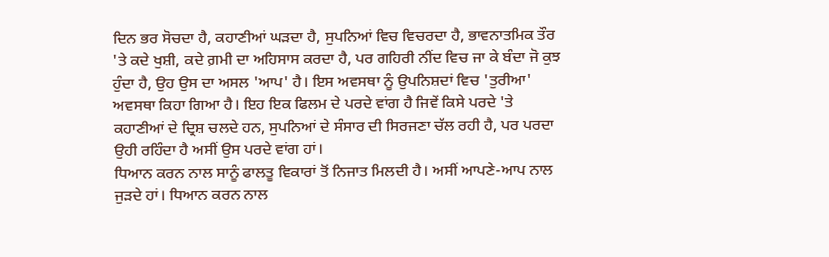ਦਿਨ ਭਰ ਸੋਚਦਾ ਹੈ, ਕਹਾਣੀਆਂ ਘੜਦਾ ਹੈ, ਸੁਪਨਿਆਂ ਵਿਚ ਵਿਚਰਦਾ ਹੈ, ਭਾਵਨਾਤਮਿਕ ਤੌਰ 'ਤੇ ਕਦੇ ਖੁਸ਼ੀ, ਕਦੇ ਗ਼ਮੀ ਦਾ ਅਹਿਸਾਸ ਕਰਦਾ ਹੈ, ਪਰ ਗਹਿਰੀ ਨੀਂਦ ਵਿਚ ਜਾ ਕੇ ਬੰਦਾ ਜੋ ਕੁਝ ਹੁੰਦਾ ਹੈ, ਉਹ ਉਸ ਦਾ ਅਸਲ 'ਆਪ' ਹੈ। ਇਸ ਅਵਸਥਾ ਨੂੰ ਉਪਨਿਸ਼ਦਾਂ ਵਿਚ 'ਤੁਰੀਆ' ਅਵਸਥਾ ਕਿਹਾ ਗਿਆ ਹੈ। ਇਹ ਇਕ ਫਿਲਮ ਦੇ ਪਰਦੇ ਵਾਂਗ ਹੈ ਜਿਵੇਂ ਕਿਸੇ ਪਰਦੇ 'ਤੇ ਕਹਾਣੀਆਂ ਦੇ ਦ੍ਰਿਸ਼ ਚਲਦੇ ਹਨ, ਸੁਪਨਿਆਂ ਦੇ ਸੰਸਾਰ ਦੀ ਸਿਰਜਣਾ ਚੱਲ ਰਹੀ ਹੈ, ਪਰ ਪਰਦਾ ਉਹੀ ਰਹਿੰਦਾ ਹੈ ਅਸੀਂ ਉਸ ਪਰਦੇ ਵਾਂਗ ਹਾਂ।
ਧਿਆਨ ਕਰਨ ਨਾਲ ਸਾਨੂੰ ਫਾਲਤੂ ਵਿਕਾਰਾਂ ਤੋਂ ਨਿਜਾਤ ਮਿਲਦੀ ਹੈ। ਅਸੀਂ ਆਪਣੇ-ਆਪ ਨਾਲ ਜੁੜਦੇ ਹਾਂ। ਧਿਆਨ ਕਰਨ ਨਾਲ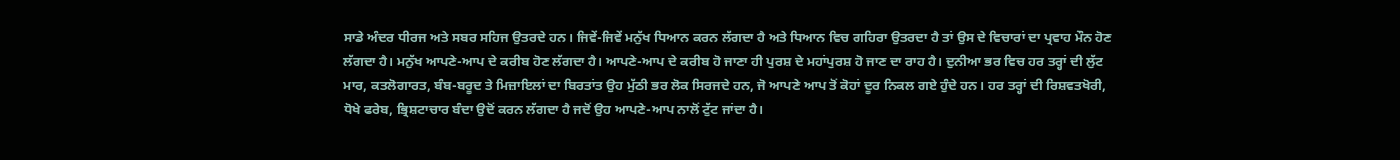ਸਾਡੇ ਅੰਦਰ ਧੀਰਜ ਅਤੇ ਸਬਰ ਸਹਿਜ ਉਤਰਦੇ ਹਨ। ਜਿਵੇਂ-ਜਿਵੇਂ ਮਨੁੱਖ ਧਿਆਨ ਕਰਨ ਲੱਗਦਾ ਹੈ ਅਤੇ ਧਿਆਨ ਵਿਚ ਗਹਿਰਾ ਉਤਰਦਾ ਹੈ ਤਾਂ ਉਸ ਦੇ ਵਿਚਾਰਾਂ ਦਾ ਪ੍ਰਵਾਹ ਮੌਨ ਹੋਣ ਲੱਗਦਾ ਹੈ। ਮਨੁੱਖ ਆਪਣੇ-ਆਪ ਦੇ ਕਰੀਬ ਹੋਣ ਲੱਗਦਾ ਹੈ। ਆਪਣੇ-ਆਪ ਦੇ ਕਰੀਬ ਹੋ ਜਾਣਾ ਹੀ ਪੁਰਸ਼ ਦੇ ਮਹਾਂਪੁਰਸ਼ ਹੋ ਜਾਣ ਦਾ ਰਾਹ ਹੈ। ਦੁਨੀਆ ਭਰ ਵਿਚ ਹਰ ਤਰ੍ਹਾਂ ਦੀ ਲੁੱਟ ਮਾਰ, ਕਤਲੋਗਾਰਤ, ਬੰਬ-ਬਰੂਦ ਤੇ ਮਿਜ਼ਾਇਲਾਂ ਦਾ ਬਿਰਤਾਂਤ ਉਹ ਮੁੱਠੀ ਭਰ ਲੋਕ ਸਿਰਜਦੇ ਹਨ, ਜੋ ਆਪਣੇ ਆਪ ਤੋਂ ਕੋਹਾਂ ਦੂਰ ਨਿਕਲ ਗਏ ਹੁੰਦੇ ਹਨ। ਹਰ ਤਰ੍ਹਾਂ ਦੀ ਰਿਸ਼ਵਤਖੋਰੀ, ਧੋਖੇ ਫਰੇਬ, ਭ੍ਰਿਸ਼ਟਾਚਾਰ ਬੰਦਾ ਉਦੋਂ ਕਰਨ ਲੱਗਦਾ ਹੈ ਜਦੋਂ ਉਹ ਆਪਣੇ-ਆਪ ਨਾਲੋਂ ਟੁੱਟ ਜਾਂਦਾ ਹੈ।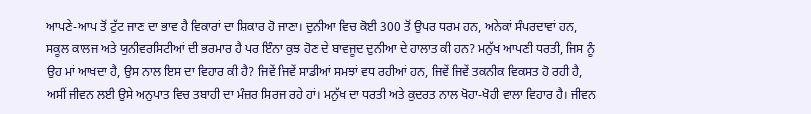ਆਪਣੇ-ਆਪ ਤੋਂ ਟੁੱਟ ਜਾਣ ਦਾ ਭਾਵ ਹੈ ਵਿਕਾਰਾਂ ਦਾ ਸ਼ਿਕਾਰ ਹੋ ਜਾਣਾ। ਦੁਨੀਆ ਵਿਚ ਕੋਈ 300 ਤੋਂ ਉਪਰ ਧਰਮ ਹਨ, ਅਨੇਕਾਂ ਸੰਪਰਦਾਵਾਂ ਹਨ, ਸਕੂਲ ਕਾਲਜ ਅਤੇ ਯੁਨੀਵਰਸਿਟੀਆਂ ਦੀ ਭਰਮਾਰ ਹੈ ਪਰ ਇੰਨਾ ਕੁਝ ਹੋਣ ਦੇ ਬਾਵਜੂਦ ਦੁਨੀਆ ਦੇ ਹਾਲਾਤ ਕੀ ਹਨ? ਮਨੁੱਖ ਆਪਣੀ ਧਰਤੀ, ਜਿਸ ਨੂੰ ਉਹ ਮਾਂ ਆਖਦਾ ਹੈ, ਉਸ ਨਾਲ ਇਸ ਦਾ ਵਿਹਾਰ ਕੀ ਹੈ? ਜਿਵੇਂ ਜਿਵੇਂ ਸਾਡੀਆਂ ਸਮਝਾਂ ਵਧ ਰਹੀਆਂ ਹਨ, ਜਿਵੇਂ ਜਿਵੇਂ ਤਕਨੀਕ ਵਿਕਸਤ ਹੋ ਰਹੀ ਹੈ, ਅਸੀਂ ਜੀਵਨ ਲਈ ਉਸੇ ਅਨੁਪਾਤ ਵਿਚ ਤਬਾਹੀ ਦਾ ਮੰਜ਼ਰ ਸਿਰਜ ਰਹੇ ਹਾਂ। ਮਨੁੱਖ ਦਾ ਧਰਤੀ ਅਤੇ ਕੁਦਰਤ ਨਾਲ ਖੋਹਾ-ਖੋਹੀ ਵਾਲਾ ਵਿਹਾਰ ਹੈ। ਜੀਵਨ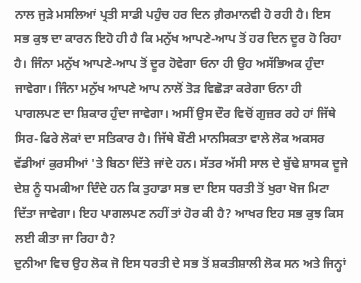ਨਾਲ ਜੁੜੇ ਮਸਲਿਆਂ ਪ੍ਰਤੀ ਸਾਡੀ ਪਹੁੰਚ ਹਰ ਦਿਨ ਗ਼ੈਰਮਾਨਵੀ ਹੋ ਰਹੀ ਹੈ। ਇਸ ਸਭ ਕੁਝ ਦਾ ਕਾਰਨ ਇਹੋ ਹੀ ਹੈ ਕਿ ਮਨੁੱਖ ਆਪਣੇ-ਆਪ ਤੋਂ ਹਰ ਦਿਨ ਦੂਰ ਹੋ ਰਿਹਾ ਹੈ। ਜਿੰਨਾ ਮਨੁੱਖ ਆਪਣੇ-ਆਪ ਤੋਂ ਦੂਰ ਹੋਵੇਗਾ ਓਨਾ ਹੀ ਉਹ ਅਸੱਭਿਅਕ ਹੁੰਦਾ ਜਾਵੇਗਾ। ਜਿੰਨਾ ਮਨੁੱਖ ਆਪਣੇ ਆਪ ਨਾਲੋਂ ਤੋੜ ਵਿਛੋੜਾ ਕਰੇਗਾ ਓਨਾ ਹੀ ਪਾਗਲਪਣ ਦਾ ਸ਼ਿਕਾਰ ਹੁੰਦਾ ਜਾਵੇਗਾ। ਅਸੀਂ ਉਸ ਦੌਰ ਵਿਚੋਂ ਗੁਜ਼ਰ ਰਹੇ ਹਾਂ ਜਿੱਥੇ ਸਿਰ-ਫਿਰੇ ਲੋਕਾਂ ਦਾ ਸਤਿਕਾਰ ਹੈ। ਜਿੱਥੇ ਬੌਣੀ ਮਾਨਸਿਕਤਾ ਵਾਲੇ ਲੋਕ ਅਕਸਰ ਵੱਡੀਆਂ ਕੁਰਸੀਆਂ 'ਤੇ ਬਿਠਾ ਦਿੱਤੇ ਜਾਂਦੇ ਹਨ। ਸੱਤਰ ਅੱਸੀ ਸਾਲ ਦੇ ਬੁੱਢੇ ਸ਼ਾਸਕ ਦੂਜੇ ਦੇਸ਼ ਨੂੰ ਧਮਕੀਆ ਦਿੰਦੇ ਹਨ ਕਿ ਤੁਹਾਡਾ ਸਭ ਦਾ ਇਸ ਧਰਤੀ ਤੋਂ ਖੁਰਾ ਖੋਜ ਮਿਟਾ ਦਿੱਤਾ ਜਾਵੇਗਾ। ਇਹ ਪਾਗਲਪਣ ਨਹੀਂ ਤਾਂ ਹੋਰ ਕੀ ਹੈ? ਆਖਰ ਇਹ ਸਭ ਕੁਝ ਕਿਸ ਲਈ ਕੀਤਾ ਜਾ ਰਿਹਾ ਹੈ?
ਦੁਨੀਆ ਵਿਚ ਉਹ ਲੋਕ ਜੋ ਇਸ ਧਰਤੀ ਦੇ ਸਭ ਤੋਂ ਸ਼ਕਤੀਸ਼ਾਲੀ ਲੋਕ ਸਨ ਅਤੇ ਜਿਨ੍ਹਾਂ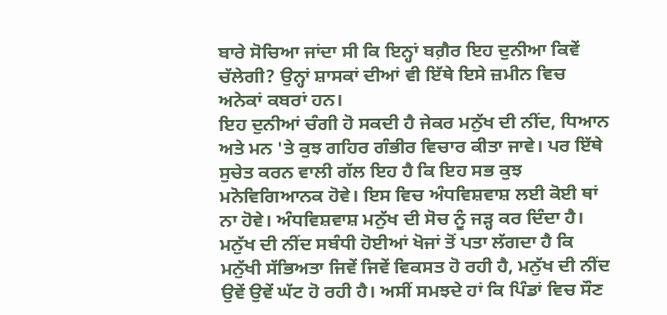ਬਾਰੇ ਸੋਚਿਆ ਜਾਂਦਾ ਸੀ ਕਿ ਇਨ੍ਹਾਂ ਬਗ਼ੈਰ ਇਹ ਦੁਨੀਆ ਕਿਵੇਂ ਚੱਲੇਗੀ? ਉਨ੍ਹਾਂ ਸ਼ਾਸਕਾਂ ਦੀਆਂ ਵੀ ਇੱਥੇ ਇਸੇ ਜ਼ਮੀਨ ਵਿਚ ਅਨੇਕਾਂ ਕਬਰਾਂ ਹਨ।
ਇਹ ਦੁਨੀਆਂ ਚੰਗੀ ਹੋ ਸਕਦੀ ਹੈ ਜੇਕਰ ਮਨੁੱਖ ਦੀ ਨੀਂਦ, ਧਿਆਨ ਅਤੇ ਮਨ 'ਤੇ ਕੁਝ ਗਹਿਰ ਗੰਭੀਰ ਵਿਚਾਰ ਕੀਤਾ ਜਾਵੇ। ਪਰ ਇੱਥੇ ਸੁਚੇਤ ਕਰਨ ਵਾਲੀ ਗੱਲ ਇਹ ਹੈ ਕਿ ਇਹ ਸਭ ਕੁਝ ਮਨੋਵਿਗਿਆਨਕ ਹੋਵੇ। ਇਸ ਵਿਚ ਅੰਧਵਿਸ਼ਵਾਸ਼ ਲਈ ਕੋਈ ਥਾਂ ਨਾ ਹੋਵੇ। ਅੰਧਵਿਸ਼ਵਾਸ਼ ਮਨੁੱਖ ਦੀ ਸੋਚ ਨੂੰ ਜੜ੍ਹ ਕਰ ਦਿੰਦਾ ਹੈ।
ਮਨੁੱਖ ਦੀ ਨੀਂਦ ਸਬੰਧੀ ਹੋਈਆਂ ਖੋਜਾਂ ਤੋਂ ਪਤਾ ਲੱਗਦਾ ਹੈ ਕਿ ਮਨੁੱਖੀ ਸੱਭਿਅਤਾ ਜਿਵੇਂ ਜਿਵੇਂ ਵਿਕਸਤ ਹੋ ਰਹੀ ਹੈ, ਮਨੁੱਖ ਦੀ ਨੀਂਦ ਉਵੇਂ ਉਵੇਂ ਘੱਟ ਹੋ ਰਹੀ ਹੈ। ਅਸੀਂ ਸਮਝਦੇ ਹਾਂ ਕਿ ਪਿੰਡਾਂ ਵਿਚ ਸੌਣ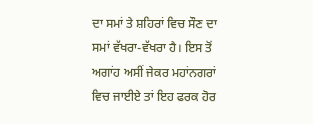ਦਾ ਸਮਾਂ ਤੇ ਸ਼ਹਿਰਾਂ ਵਿਚ ਸੌਣ ਦਾ ਸਮਾਂ ਵੱਖਰਾ-ਵੱਖਰਾ ਹੈ। ਇਸ ਤੋਂ ਅਗਾਂਹ ਅਸੀਂ ਜੇਕਰ ਮਹਾਂਨਗਰਾਂ ਵਿਚ ਜਾਈਏ ਤਾਂ ਇਹ ਫਰਕ ਹੋਰ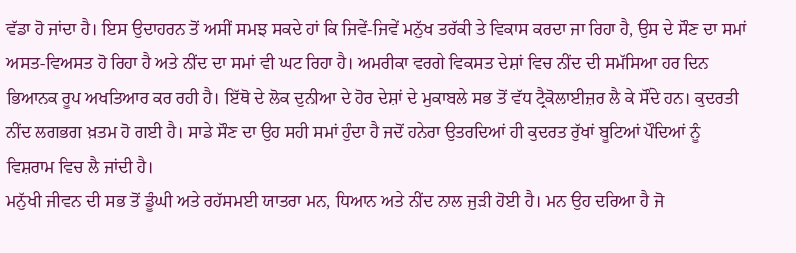ਵੱਡਾ ਹੋ ਜਾਂਦਾ ਹੈ। ਇਸ ਉਦਾਹਰਨ ਤੋਂ ਅਸੀਂ ਸਮਝ ਸਕਦੇ ਹਾਂ ਕਿ ਜਿਵੇਂ-ਜਿਵੇਂ ਮਨੁੱਖ ਤਰੱਕੀ ਤੇ ਵਿਕਾਸ ਕਰਦਾ ਜਾ ਰਿਹਾ ਹੈ, ਉਸ ਦੇ ਸੌਣ ਦਾ ਸਮਾਂ ਅਸਤ-ਵਿਅਸਤ ਹੋ ਰਿਹਾ ਹੈ ਅਤੇ ਨੀਂਦ ਦਾ ਸਮਾਂ ਵੀ ਘਟ ਰਿਹਾ ਹੈ। ਅਮਰੀਕਾ ਵਰਗੇ ਵਿਕਸਤ ਦੇਸ਼ਾਂ ਵਿਚ ਨੀਂਦ ਦੀ ਸਮੱਸਿਆ ਹਰ ਦਿਨ ਭਿਆਨਕ ਰੂਪ ਅਖਤਿਆਰ ਕਰ ਰਹੀ ਹੈ। ਇੱਥੋ ਦੇ ਲੋਕ ਦੁਨੀਆ ਦੇ ਹੋਰ ਦੇਸ਼ਾਂ ਦੇ ਮੁਕਾਬਲੇ ਸਭ ਤੋਂ ਵੱਧ ਟ੍ਰੈਕੋਲਾਈਜ਼ਰ ਲੈ ਕੇ ਸੌਂਦੇ ਹਨ। ਕੁਦਰਤੀ ਨੀਂਦ ਲਗਭਗ ਖ਼ਤਮ ਹੋ ਗਈ ਹੈ। ਸਾਡੇ ਸੌਣ ਦਾ ਉਹ ਸਹੀ ਸਮਾਂ ਹੁੰਦਾ ਹੈ ਜਦੋਂ ਹਨੇਰਾ ਉਤਰਦਿਆਂ ਹੀ ਕੁਦਰਤ ਰੁੱਖਾਂ ਬੂਟਿਆਂ ਪੌਦਿਆਂ ਨੂੰ ਵਿਸ਼ਰਾਮ ਵਿਚ ਲੈ ਜਾਂਦੀ ਹੈ।
ਮਨੁੱਖੀ ਜੀਵਨ ਦੀ ਸਭ ਤੋਂ ਡੂੰਘੀ ਅਤੇ ਰਹੱਸਮਈ ਯਾਤਰਾ ਮਨ, ਧਿਆਨ ਅਤੇ ਨੀਂਦ ਨਾਲ ਜੁੜੀ ਹੋਈ ਹੈ। ਮਨ ਉਹ ਦਰਿਆ ਹੈ ਜੋ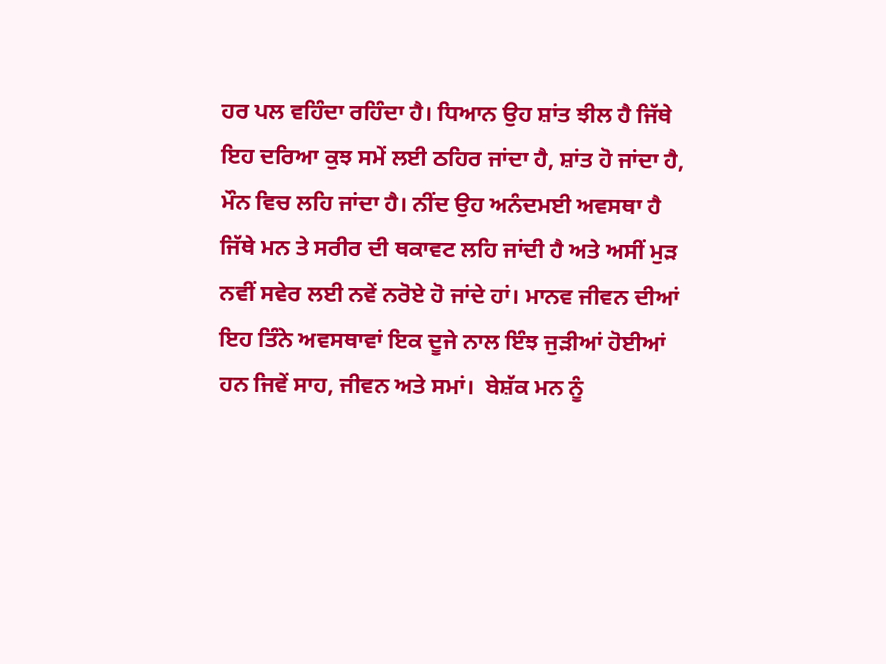ਹਰ ਪਲ ਵਹਿੰਦਾ ਰਹਿੰਦਾ ਹੈ। ਧਿਆਨ ਉਹ ਸ਼ਾਂਤ ਝੀਲ ਹੈ ਜਿੱਥੇ ਇਹ ਦਰਿਆ ਕੁਝ ਸਮੇਂ ਲਈ ਠਹਿਰ ਜਾਂਦਾ ਹੈ, ਸ਼ਾਂਤ ਹੋ ਜਾਂਦਾ ਹੈ, ਮੌਨ ਵਿਚ ਲਹਿ ਜਾਂਦਾ ਹੈ। ਨੀਂਦ ਉਹ ਅਨੰਦਮਈ ਅਵਸਥਾ ਹੈ ਜਿੱਥੇ ਮਨ ਤੇ ਸਰੀਰ ਦੀ ਥਕਾਵਟ ਲਹਿ ਜਾਂਦੀ ਹੈ ਅਤੇ ਅਸੀਂ ਮੁੜ ਨਵੀਂ ਸਵੇਰ ਲਈ ਨਵੇਂ ਨਰੋਏ ਹੋ ਜਾਂਦੇ ਹਾਂ। ਮਾਨਵ ਜੀਵਨ ਦੀਆਂ ਇਹ ਤਿੰਨੇ ਅਵਸਥਾਵਾਂ ਇਕ ਦੂਜੇ ਨਾਲ ਇੰਝ ਜੁੜੀਆਂ ਹੋਈਆਂ ਹਨ ਜਿਵੇਂ ਸਾਹ, ਜੀਵਨ ਅਤੇ ਸਮਾਂ।  ਬੇਸ਼ੱਕ ਮਨ ਨੂੰ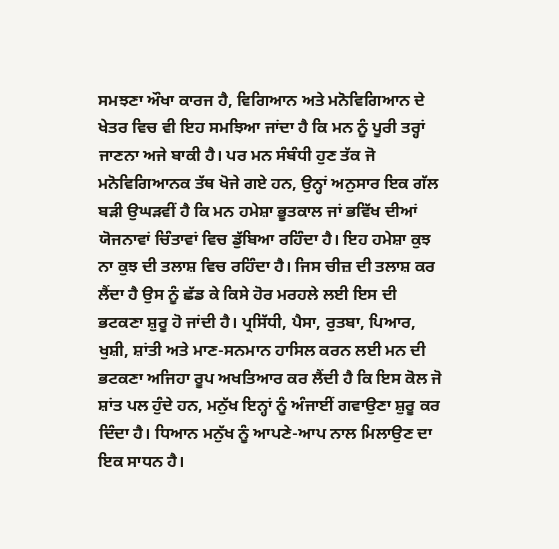ਸਮਝਣਾ ਔਖਾ ਕਾਰਜ ਹੈ, ਵਿਗਿਆਨ ਅਤੇ ਮਨੋਵਿਗਿਆਨ ਦੇ ਖੇਤਰ ਵਿਚ ਵੀ ਇਹ ਸਮਝਿਆ ਜਾਂਦਾ ਹੈ ਕਿ ਮਨ ਨੂੰ ਪੂਰੀ ਤਰ੍ਹਾਂ ਜਾਣਨਾ ਅਜੇ ਬਾਕੀ ਹੈ। ਪਰ ਮਨ ਸੰਬੰਧੀ ਹੁਣ ਤੱਕ ਜੋ ਮਨੋਵਿਗਿਆਨਕ ਤੱਥ ਖੋਜੇ ਗਏ ਹਨ, ਉਨ੍ਹਾਂ ਅਨੁਸਾਰ ਇਕ ਗੱਲ ਬੜੀ ਉਘੜਵੀਂ ਹੈ ਕਿ ਮਨ ਹਮੇਸ਼ਾ ਭੂਤਕਾਲ ਜਾਂ ਭਵਿੱਖ ਦੀਆਂ ਯੋਜਨਾਵਾਂ ਚਿੰਤਾਵਾਂ ਵਿਚ ਡੁੱਬਿਆ ਰਹਿੰਦਾ ਹੈ। ਇਹ ਹਮੇਸ਼ਾ ਕੁਝ ਨਾ ਕੁਝ ਦੀ ਤਲਾਸ਼ ਵਿਚ ਰਹਿੰਦਾ ਹੈ। ਜਿਸ ਚੀਜ਼ ਦੀ ਤਲਾਸ਼ ਕਰ ਲੈਂਦਾ ਹੈ ਉਸ ਨੂੰ ਛੱਡ ਕੇ ਕਿਸੇ ਹੋਰ ਮਰਹਲੇ ਲਈ ਇਸ ਦੀ ਭਟਕਣਾ ਸ਼ੁਰੂ ਹੋ ਜਾਂਦੀ ਹੈ। ਪ੍ਰਸਿੱਧੀ, ਪੈਸਾ, ਰੁਤਬਾ, ਪਿਆਰ, ਖੁਸ਼ੀ, ਸ਼ਾਂਤੀ ਅਤੇ ਮਾਣ-ਸਨਮਾਨ ਹਾਸਿਲ ਕਰਨ ਲਈ ਮਨ ਦੀ ਭਟਕਣਾ ਅਜਿਹਾ ਰੂਪ ਅਖਤਿਆਰ ਕਰ ਲੈਂਦੀ ਹੈ ਕਿ ਇਸ ਕੋਲ ਜੋ ਸ਼ਾਂਤ ਪਲ ਹੁੰਦੇ ਹਨ, ਮਨੁੱਖ ਇਨ੍ਹਾਂ ਨੂੰ ਅੰਜਾਈਂ ਗਵਾਉਣਾ ਸ਼ੁਰੂ ਕਰ ਦਿੰਦਾ ਹੈ। ਧਿਆਨ ਮਨੁੱਖ ਨੂੰ ਆਪਣੇ-ਆਪ ਨਾਲ ਮਿਲਾਉਣ ਦਾ ਇਕ ਸਾਧਨ ਹੈ।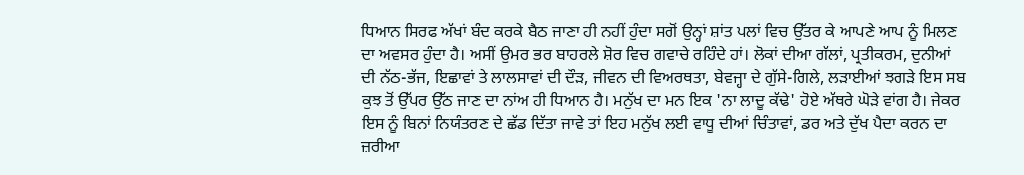ਧਿਆਨ ਸਿਰਫ ਅੱਖਾਂ ਬੰਦ ਕਰਕੇ ਬੈਠ ਜਾਣਾ ਹੀ ਨਹੀਂ ਹੁੰਦਾ ਸਗੋਂ ਉਨ੍ਹਾਂ ਸ਼ਾਂਤ ਪਲਾਂ ਵਿਚ ਉੱਤਰ ਕੇ ਆਪਣੇ ਆਪ ਨੂੰ ਮਿਲਣ ਦਾ ਅਵਸਰ ਹੁੰਦਾ ਹੈ। ਅਸੀਂ ਉਮਰ ਭਰ ਬਾਹਰਲੇ ਸ਼ੋਰ ਵਿਚ ਗਵਾਚੇ ਰਹਿੰਦੇ ਹਾਂ। ਲੋਕਾਂ ਦੀਆ ਗੱਲਾਂ, ਪ੍ਰਤੀਕਰਮ, ਦੁਨੀਆਂ ਦੀ ਨੱਠ-ਭੱਜ, ਇਛਾਵਾਂ ਤੇ ਲਾਲਸਾਵਾਂ ਦੀ ਦੌੜ, ਜੀਵਨ ਦੀ ਵਿਅਰਥਤਾ, ਬੇਵਜ੍ਹਾ ਦੇ ਗੁੱਸੇ-ਗਿਲੇ, ਲੜਾਈਆਂ ਝਗੜੇ ਇਸ ਸਬ ਕੁਝ ਤੋਂ ਉੱਪਰ ਉੱਠ ਜਾਣ ਦਾ ਨਾਂਅ ਹੀ ਧਿਆਨ ਹੈ। ਮਨੁੱਖ ਦਾ ਮਨ ਇਕ 'ਨਾ ਲਾਦੂ ਕੱਢੇ' ਹੋਏ ਅੱਥਰੇ ਘੋੜੇ ਵਾਂਗ ਹੈ। ਜੇਕਰ ਇਸ ਨੂੰ ਬਿਨਾਂ ਨਿਯੰਤਰਣ ਦੇ ਛੱਡ ਦਿੱਤਾ ਜਾਵੇ ਤਾਂ ਇਹ ਮਨੁੱਖ ਲਈ ਵਾਧੂ ਦੀਆਂ ਚਿੰਤਾਵਾਂ, ਡਰ ਅਤੇ ਦੁੱਖ ਪੈਦਾ ਕਰਨ ਦਾ ਜ਼ਰੀਆ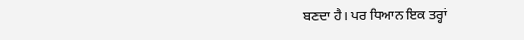ਬਣਦਾ ਹੈ। ਪਰ ਧਿਆਨ ਇਕ ਤਰ੍ਹਾਂ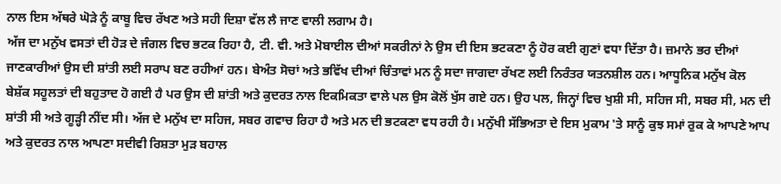ਨਾਲ ਇਸ ਅੱਥਰੇ ਘੋੜੇ ਨੂੰ ਕਾਬੂ ਵਿਚ ਰੱਖਣ ਅਤੇ ਸਹੀ ਦਿਸ਼ਾ ਵੱਲ ਲੈ ਜਾਣ ਵਾਲੀ ਲਗਾਮ ਹੈ।
ਅੱਜ ਦਾ ਮਨੁੱਖ ਵਸਤਾਂ ਦੀ ਹੋੜ ਦੇ ਜੰਗਲ ਵਿਚ ਭਟਕ ਰਿਹਾ ਹੈ, ਟੀ. ਵੀ. ਅਤੇ ਮੋਬਾਈਲ ਦੀਆਂ ਸਕਰੀਨਾਂ ਨੇ ਉਸ ਦੀ ਇਸ ਭਟਕਣਾ ਨੂੰ ਹੋਰ ਕਈ ਗੁਣਾਂ ਵਧਾ ਦਿੱਤਾ ਹੈ। ਜ਼ਮਾਨੇ ਭਰ ਦੀਆਂ ਜਾਣਕਾਰੀਆਂ ਉਸ ਦੀ ਸ਼ਾਂਤੀ ਲਈ ਸਰਾਪ ਬਣ ਰਹੀਆਂ ਹਨ। ਬੇਅੰਤ ਸੋਚਾਂ ਅਤੇ ਭਵਿੱਖ ਦੀਆਂ ਚਿੰਤਾਵਾਂ ਮਨ ਨੂੰ ਸਦਾ ਜਾਗਦਾ ਰੱਖਣ ਲਈ ਨਿਰੰਤਰ ਯਤਨਸ਼ੀਲ ਹਨ। ਆਧੂਨਿਕ ਮਨੁੱਖ ਕੋਲ ਬੇਸ਼ੱਕ ਸਹੂਲਤਾਂ ਦੀ ਬਹੁਤਾਦ ਹੋ ਗਈ ਹੈ ਪਰ ਉਸ ਦੀ ਸ਼ਾਂਤੀ ਅਤੇ ਕੁਦਰਤ ਨਾਲ ਇਕਮਿਕਤਾ ਵਾਲੇ ਪਲ ਉਸ ਕੋਲੋਂ ਖੁੱਸ ਗਏ ਹਨ। ਉਹ ਪਲ, ਜਿਨ੍ਹਾਂ ਵਿਚ ਖੁਸ਼ੀ ਸੀ, ਸਹਿਜ ਸੀ, ਸਬਰ ਸੀ, ਮਨ ਦੀ ਸ਼ਾਂਤੀ ਸੀ ਅਤੇ ਗੂੜ੍ਹੀ ਨੀਂਦ ਸੀ। ਅੱਜ ਦੇ ਮਨੁੱਖ ਦਾ ਸਹਿਜ, ਸਬਰ ਗਵਾਚ ਰਿਹਾ ਹੈ ਅਤੇ ਮਨ ਦੀ ਭਟਕਣਾ ਵਧ ਰਹੀ ਹੈ। ਮਨੁੱਖੀ ਸੱਭਿਅਤਾ ਦੇ ਇਸ ਮੁਕਾਮ 'ਤੇ ਸਾਨੂੰ ਕੁਝ ਸਮਾਂ ਰੁਕ ਕੇ ਆਪਣੇ ਆਪ ਅਤੇ ਕੁਦਰਤ ਨਾਲ ਆਪਣਾ ਸਦੀਵੀ ਰਿਸ਼ਤਾ ਮੁੜ ਬਹਾਲ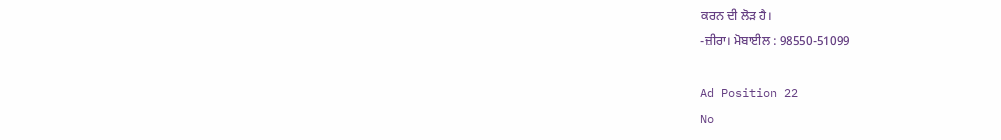ਕਰਨ ਦੀ ਲੋੜ ਹੈ।
-ਜ਼ੀਰਾ। ਮੋਬਾਈਲ : 98550-51099

Ad Position 22
No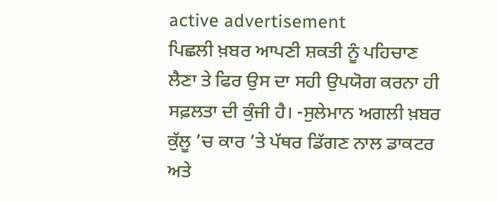active advertisement
ਪਿਛਲੀ ਖ਼ਬਰ ਆਪਣੀ ਸ਼ਕਤੀ ਨੂੰ ਪਹਿਚਾਣ ਲੈਣਾ ਤੇ ਫਿਰ ਉਸ ਦਾ ਸਹੀ ਉਪਯੋਗ ਕਰਨਾ ਹੀ ਸਫ਼ਲਤਾ ਦੀ ਕੁੰਜੀ ਹੈ। -ਸੁਲੇਮਾਨ ਅਗਲੀ ਖ਼ਬਰ ਕੁੱਲੂ ’ਚ ਕਾਰ ’ਤੇ ਪੱਥਰ ਡਿੱਗਣ ਨਾਲ ਡਾਕਟਰ ਅਤੇ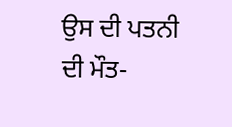ਉਸ ਦੀ ਪਤਨੀ ਦੀ ਮੌਤ-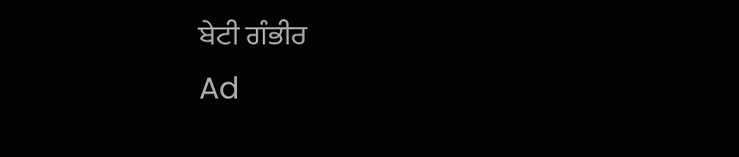ਬੇਟੀ ਗੰਭੀਰ
Ad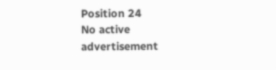Position 24
No active advertisement